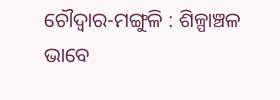ଚୌଦ୍ୱାର-ମଙ୍ଗୁଳି : ଶିଳ୍ପାଞ୍ଚଳ ଭାବେ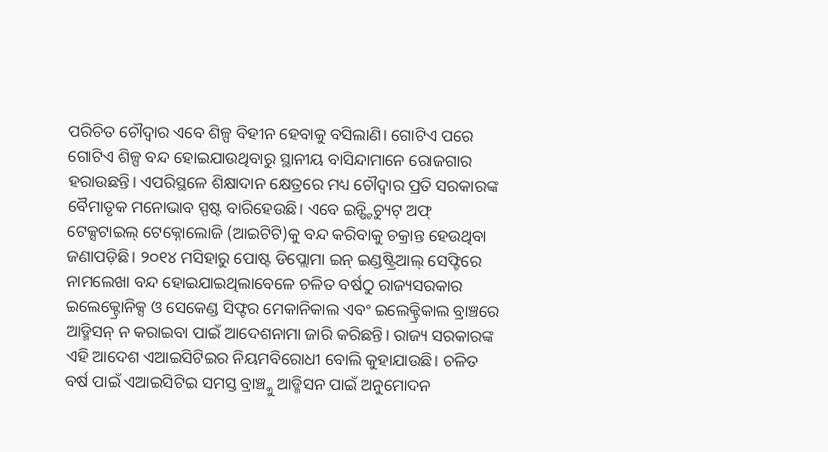ପରିଚିତ ଚୌଦ୍ୱାର ଏବେ ଶିଳ୍ପ ବିହୀନ ହେବାକୁ ବସିଲାଣି। ଗୋଟିଏ ପରେ ଗୋଟିଏ ଶିଳ୍ପ ବନ୍ଦ ହୋଇଯାଉଥିବାରୁ ସ୍ଥାନୀୟ ବାସିନ୍ଦାମାନେ ରୋଜଗାର ହରାଉଛନ୍ତି। ଏପରିସ୍ଥଳେ ଶିକ୍ଷାଦାନ କ୍ଷେତ୍ରରେ ମଧ୍ୟ ଚୌଦ୍ୱାର ପ୍ରତି ସରକାରଙ୍କ ବୈମାତୃକ ମନୋଭାବ ସ୍ପଷ୍ଟ ବାରିହେଉଛି। ଏବେ ଇନ୍ଷ୍ଟିଚ୍ୟୁଟ୍ ଅଫ୍ ଟେକ୍ସଟାଇଲ୍ ଟେକ୍ନୋଲୋଜି (ଆଇଟିଟି)କୁ ବନ୍ଦ କରିବାକୁ ଚକ୍ରାନ୍ତ ହେଉଥିବା ଜଣାପଡ଼ିଛି। ୨୦୧୪ ମସିହାରୁ ପୋଷ୍ଟ ଡିପ୍ଲୋମା ଇନ୍ ଇଣ୍ଡଷ୍ଟ୍ରିଆଲ୍ ସେଫ୍ଟିରେ ନାମଲେଖା ବନ୍ଦ ହୋଇଯାଇଥିଲାବେଳେ ଚଳିତ ବର୍ଷଠୁ ରାଜ୍ୟସରକାର ଇଲେକ୍ଟ୍ରୋନିକ୍ସ ଓ ସେକେଣ୍ଡ ସିଫ୍ଟର ମେକାନିକାଲ ଏବଂ ଇଲେକ୍ଟ୍ରିକାଲ ବ୍ରାଞ୍ଚରେ ଆଡ୍ମିସନ୍ ନ କରାଇବା ପାଇଁ ଆଦେଶନାମା ଜାରି କରିଛନ୍ତି। ରାଜ୍ୟ ସରକାରଙ୍କ ଏହି ଆଦେଶ ଏଆଇସିଟିଇର ନିୟମବିରୋଧୀ ବୋଲି କୁହାଯାଉଛି। ଚଳିତ ବର୍ଷ ପାଇଁ ଏଆଇସିଟିଇ ସମସ୍ତ ବ୍ରାଞ୍ଚ୍କୁ ଆଡ୍ମିସନ ପାଇଁ ଅନୁମୋଦନ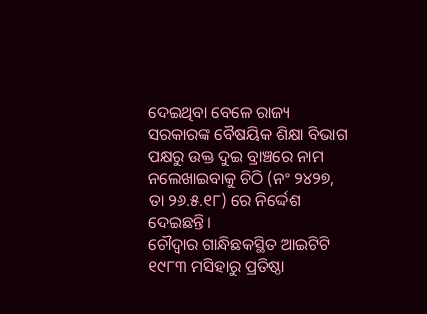ଦେଇଥିବା ବେଳେ ରାଜ୍ୟ ସରକାରଙ୍କ ବୈଷୟିକ ଶିକ୍ଷା ବିଭାଗ ପକ୍ଷରୁ ଉକ୍ତ ଦୁଇ ବ୍ରାଞ୍ଚରେ ନାମ ନଲେଖାଇବାକୁ ଚିଠି (ନଂ ୨୪୨୭, ତା ୨୬.୫.୧୮) ରେ ନିର୍ଦ୍ଦେଶ ଦେଇଛନ୍ତି।
ଚୌଦ୍ୱାର ଗାନ୍ଧିଛକସ୍ଥିତ ଆଇଟିଟି ୧୯୮୩ ମସିହାରୁ ପ୍ରତିଷ୍ଠା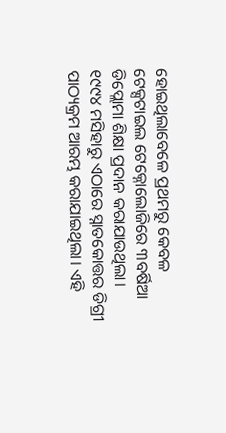ହୋଇଥିଲାବେଳେ ପ୍ରଥମରୁ କେବଳ ଟେକ୍ସଟାଇଲ ଟେକ୍ନୋଲୋଜିରେ ୩ବର୍ଷିଆ ଡିପ୍ଲୋମା ଶିକ୍ଷା ପ୍ରଦାନ କରାଯାଉଥିଲା। ୧୯୯୪ ମସିହାରୁ ଏଠାରେ ସ୍ନାତକୋତ୍ତର ଡିଗ୍ରୀ ପାଠ୍ୟକ୍ରମ ଆରମ୍ଭ କରାଯାଇଥିଲା। ଏହି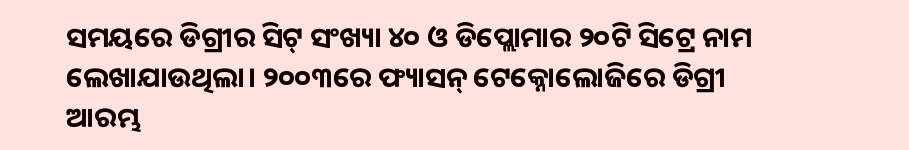ସମୟରେ ଡିଗ୍ରୀର ସିଟ୍ ସଂଖ୍ୟା ୪୦ ଓ ଡିପ୍ଲୋମାର ୨୦ଟି ସିଟ୍ରେ ନାମ ଲେଖାଯାଉଥିଲା। ୨୦୦୩ରେ ଫ୍ୟାସନ୍ ଟେକ୍ନୋଲୋଜିରେ ଡିଗ୍ରୀ ଆରମ୍ଭ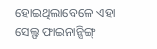ହୋଇଥିଲାବେଳେ ଏହା ସେଲ୍ଫ ଫାଇନାନ୍ସିଙ୍ଗ୍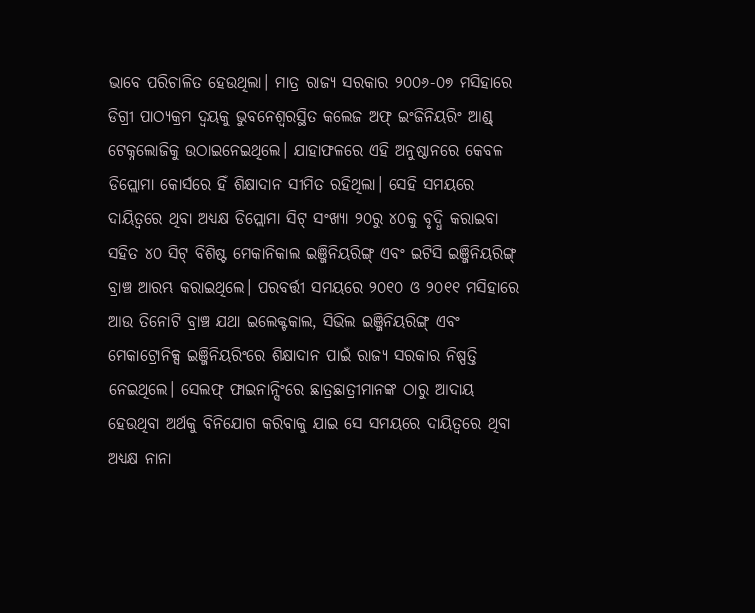ଭାବେ ପରିଚାଳିତ ହେଉଥିଲା। ମାତ୍ର ରାଜ୍ୟ ସରକାର ୨୦୦୬-୦୭ ମସିହାରେ ଡିଗ୍ରୀ ପାଠ୍ୟକ୍ରମ ଦ୍ୱୟକୁ ଭୁବନେଶ୍ୱରସ୍ଥିତ କଲେଜ ଅଫ୍ ଇଂଜିନିୟରିଂ ଆଣ୍ଡ୍ ଟେକ୍ନଲୋଜିକୁ ଉଠାଇନେଇଥିଲେ। ଯାହାଫଳରେ ଏହି ଅନୁଷ୍ଠାନରେ କେବଳ ଡିପ୍ଲୋମା କୋର୍ସରେ ହିଁ ଶିକ୍ଷାଦାନ ସୀମିତ ରହିଥିଲା। ସେହି ସମୟରେ ଦାୟିତ୍ୱରେ ଥିବା ଅଧ୍ୟକ୍ଷ ଡିପ୍ଲୋମା ସିଟ୍ ସଂଖ୍ୟା ୨୦ରୁ ୪୦କୁ ବୃଦ୍ଧି କରାଇବା ସହିତ ୪୦ ସିଟ୍ ବିଶିଷ୍ଟ ମେକାନିକାଲ ଇଞ୍ଜିନିୟରିଙ୍ଗ୍ ଏବଂ ଇଟିସି ଇଞ୍ଜିନିୟରିଙ୍ଗ୍ ବ୍ରାଞ୍ଚ ଆରମ୍ଭ କରାଇଥିଲେ। ପରବର୍ତ୍ତୀ ସମୟରେ ୨୦୧୦ ଓ ୨୦୧୧ ମସିହାରେ ଆଉ ତିନୋଟି ବ୍ରାଞ୍ଚ ଯଥା ଇଲେକ୍ଟକାଲ, ସିଭିଲ ଇଞ୍ଜିନିୟରିଙ୍ଗ୍ ଏବଂ ମେକାଟ୍ରୋନିକ୍ସ ଇଞ୍ଜିନିୟରିଂରେ ଶିକ୍ଷାଦାନ ପାଇଁ ରାଜ୍ୟ ସରକାର ନିଷ୍ପତ୍ତି ନେଇଥିଲେ। ସେଲଫ୍ ଫାଇନାନ୍ସିଂରେ ଛାତ୍ରଛାତ୍ରୀମାନଙ୍କ ଠାରୁ ଆଦାୟ ହେଉଥିବା ଅର୍ଥକୁ ବିନିଯୋଗ କରିବାକୁ ଯାଇ ସେ ସମୟରେ ଦାୟିତ୍ୱରେ ଥିବା ଅଧ୍ୟକ୍ଷ ନାନା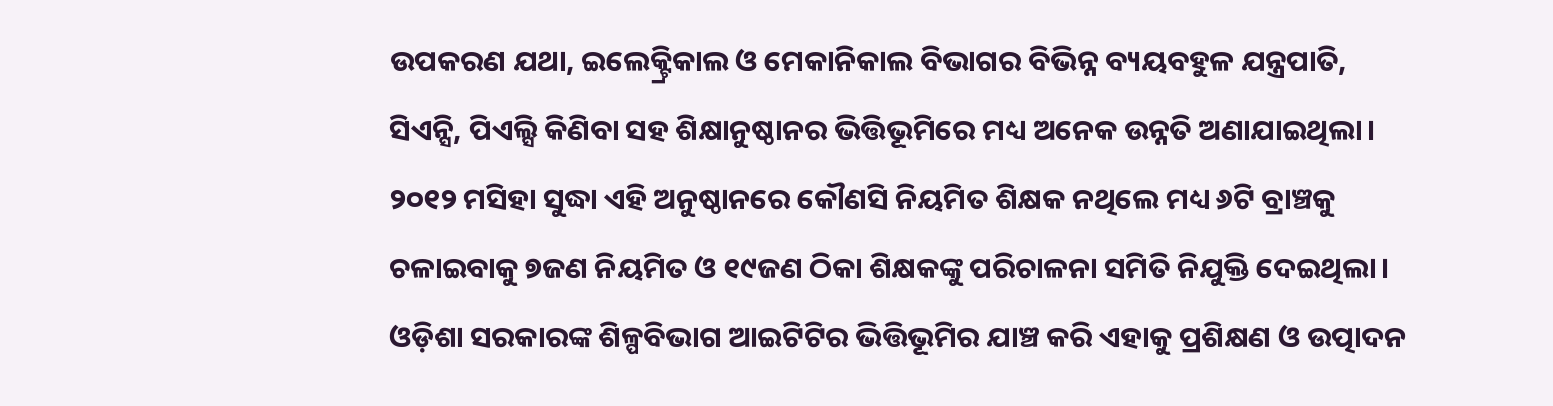ଉପକରଣ ଯଥା, ଇଲେକ୍ଟ୍ରିକାଲ ଓ ମେକାନିକାଲ ବିଭାଗର ବିଭିନ୍ନ ବ୍ୟୟବହୁଳ ଯନ୍ତ୍ରପାତି, ସିଏନ୍ସି, ପିଏଲ୍ସି କିଣିବା ସହ ଶିକ୍ଷାନୁଷ୍ଠାନର ଭିତ୍ତିଭୂମିରେ ମଧ୍ୟ ଅନେକ ଉନ୍ନତି ଅଣାଯାଇଥିଲା। ୨୦୧୨ ମସିହା ସୁଦ୍ଧା ଏହି ଅନୁଷ୍ଠାନରେ କୌଣସି ନିୟମିତ ଶିକ୍ଷକ ନଥିଲେ ମଧ୍ୟ ୬ଟି ବ୍ରାଞ୍ଚକୁ ଚଳାଇବାକୁ ୭ଜଣ ନିୟମିତ ଓ ୧୯ଜଣ ଠିକା ଶିକ୍ଷକଙ୍କୁ ପରିଚାଳନା ସମିତି ନିଯୁକ୍ତି ଦେଇଥିଲା।
ଓଡ଼ିଶା ସରକାରଙ୍କ ଶିଳ୍ପବିଭାଗ ଆଇଟିଟିର ଭିତ୍ତିଭୂମିର ଯାଞ୍ଚ କରି ଏହାକୁ ପ୍ରଶିକ୍ଷଣ ଓ ଉତ୍ପାଦନ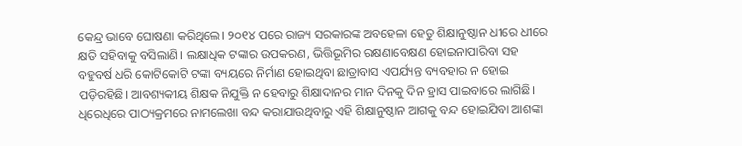କେନ୍ଦ୍ର ଭାବେ ଘୋଷଣା କରିଥିଲେ। ୨୦୧୪ ପରେ ରାଜ୍ୟ ସରକାରଙ୍କ ଅବହେଳା ହେତୁ ଶିକ୍ଷାନୁଷ୍ଠାନ ଧୀରେ ଧୀରେ କ୍ଷତି ସହିବାକୁ ବସିଲାଣି। ଲକ୍ଷାଧିକ ଟଙ୍କାର ଉପକରଣ, ଭିତ୍ତିଭୂମିର ରକ୍ଷଣାବେକ୍ଷଣ ହୋଇନାପାରିବା ସହ ବହୁବର୍ଷ ଧରି କୋଟିକୋଟି ଟଙ୍କା ବ୍ୟୟରେ ନିର୍ମାଣ ହୋଇଥିବା ଛାତ୍ରାବାସ ଏପର୍ଯ୍ୟନ୍ତ ବ୍ୟବହାର ନ ହୋଇ ପଡ଼ିରହିଛି। ଆବଶ୍ୟକୀୟ ଶିକ୍ଷକ ନିଯୁକ୍ତି ନ ହେବାରୁ ଶିକ୍ଷାଦାନର ମାନ ଦିନକୁ ଦିନ ହ୍ରାସ ପାଇବାରେ ଲାଗିଛି। ଧିରେଧିରେ ପାଠ୍ୟକ୍ରମରେ ନାମଲେଖା ବନ୍ଦ କରାଯାଉଥିବାରୁ ଏହି ଶିକ୍ଷାନୁଷ୍ଠାନ ଆଗକୁ ବନ୍ଦ ହୋଇଯିବା ଆଶଙ୍କା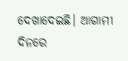ଦେଖାଦେଇଛି। ଆଗାମୀ ଦିନରେ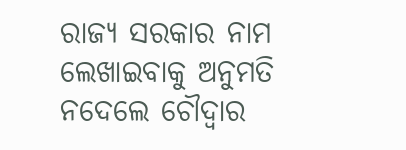ରାଜ୍ୟ ସରକାର ନାମ ଲେଖାଇବାକୁ ଅନୁମତି ନଦେଲେ ଚୌଦ୍ୱାର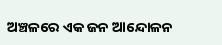ଅଞ୍ଚଳରେ ଏକ ଜନ ଆନ୍ଦୋଳନ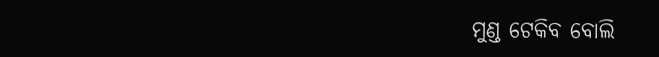ମୁଣ୍ଡ ଟେକିବ ବୋଲି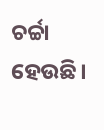ଚର୍ଚ୍ଚା ହେଉଛି।